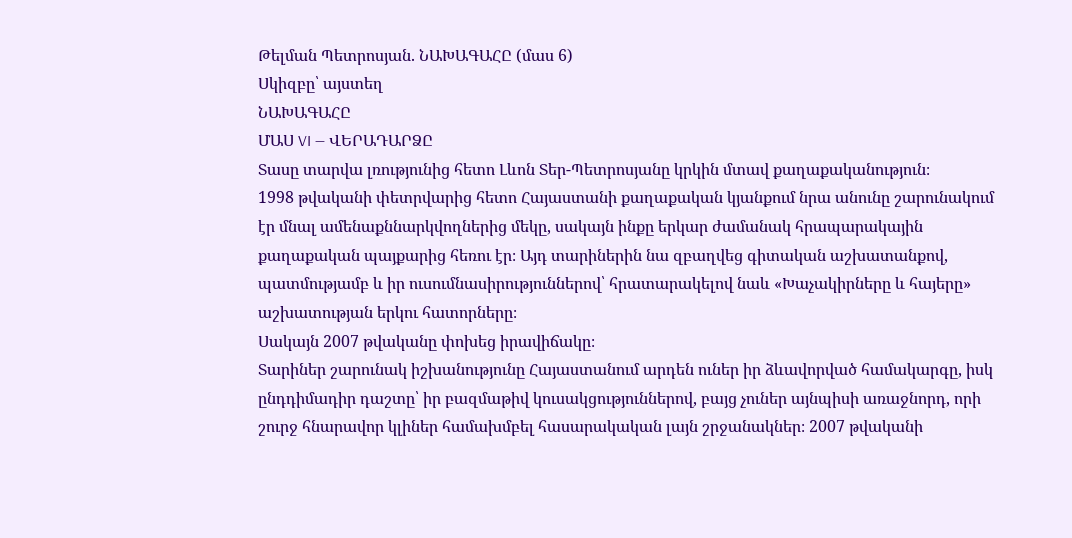Թելման Պետրոսյան. ՆԱԽԱԳԱՀԸ (մաս 6)
Սկիզբը՝ այստեղ
ՆԱԽԱԳԱՀԸ
ՄԱՍ VI — ՎԵՐԱԴԱՐՁԸ
Տասը տարվա լռությունից հետո Լևոն Տեր-Պետրոսյանը կրկին մտավ քաղաքականություն։
1998 թվականի փետրվարից հետո Հայաստանի քաղաքական կյանքում նրա անունը շարունակում էր մնալ ամենաքննարկվողներից մեկը, սակայն ինքը երկար ժամանակ հրապարակային քաղաքական պայքարից հեռու էր։ Այդ տարիներին նա զբաղվեց գիտական աշխատանքով, պատմությամբ և իր ուսումնասիրություններով՝ հրատարակելով նաև «Խաչակիրները և հայերը» աշխատության երկու հատորները։
Սակայն 2007 թվականը փոխեց իրավիճակը։
Տարիներ շարունակ իշխանությունը Հայաստանում արդեն ուներ իր ձևավորված համակարգը, իսկ ընդդիմադիր դաշտը՝ իր բազմաթիվ կուսակցություններով, բայց չուներ այնպիսի առաջնորդ, որի շուրջ հնարավոր կլիներ համախմբել հասարակական լայն շրջանակներ։ 2007 թվականի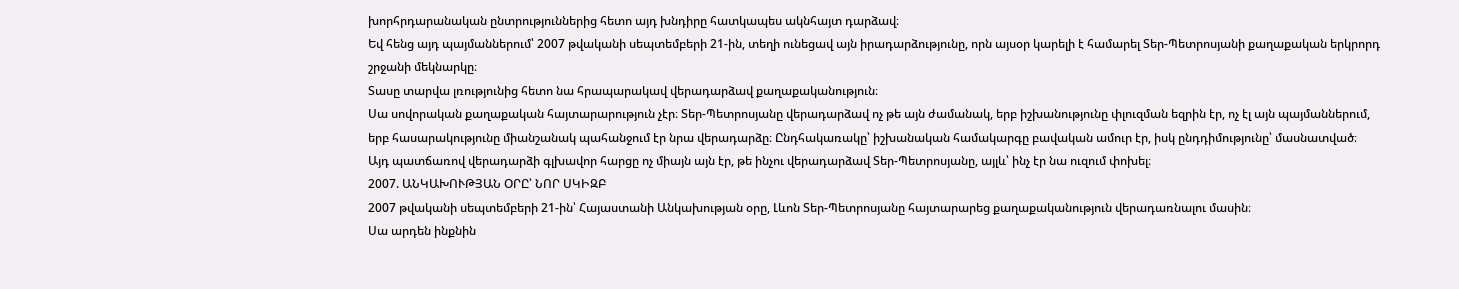խորհրդարանական ընտրություններից հետո այդ խնդիրը հատկապես ակնհայտ դարձավ։
Եվ հենց այդ պայմաններում՝ 2007 թվականի սեպտեմբերի 21-ին, տեղի ունեցավ այն իրադարձությունը, որն այսօր կարելի է համարել Տեր-Պետրոսյանի քաղաքական երկրորդ շրջանի մեկնարկը։
Տասը տարվա լռությունից հետո նա հրապարակավ վերադարձավ քաղաքականություն։
Սա սովորական քաղաքական հայտարարություն չէր։ Տեր-Պետրոսյանը վերադարձավ ոչ թե այն ժամանակ, երբ իշխանությունը փլուզման եզրին էր, ոչ էլ այն պայմաններում, երբ հասարակությունը միանշանակ պահանջում էր նրա վերադարձը։ Ընդհակառակը՝ իշխանական համակարգը բավական ամուր էր, իսկ ընդդիմությունը՝ մասնատված։
Այդ պատճառով վերադարձի գլխավոր հարցը ոչ միայն այն էր, թե ինչու վերադարձավ Տեր-Պետրոսյանը, այլև՝ ինչ էր նա ուզում փոխել։
2007. ԱՆԿԱԽՈՒԹՅԱՆ ՕՐԸ՝ ՆՈՐ ՍԿԻԶԲ
2007 թվականի սեպտեմբերի 21-ին՝ Հայաստանի Անկախության օրը, Լևոն Տեր-Պետրոսյանը հայտարարեց քաղաքականություն վերադառնալու մասին։
Սա արդեն ինքնին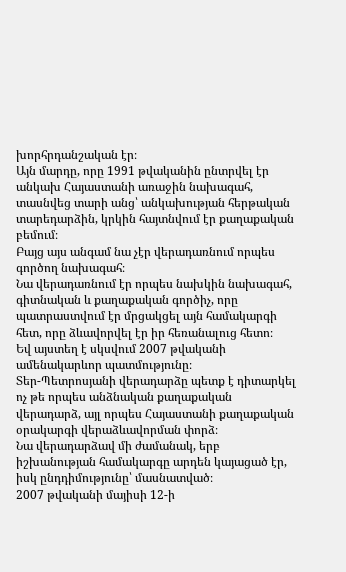խորհրդանշական էր։
Այն մարդը, որը 1991 թվականին ընտրվել էր անկախ Հայաստանի առաջին նախագահ, տասնվեց տարի անց՝ անկախության հերթական տարեդարձին, կրկին հայտնվում էր քաղաքական բեմում։
Բայց այս անգամ նա չէր վերադառնում որպես գործող նախագահ։
Նա վերադառնում էր որպես նախկին նախագահ, գիտնական և քաղաքական գործիչ, որը պատրաստվում էր մրցակցել այն համակարգի հետ, որը ձևավորվել էր իր հեռանալուց հետո։
Եվ այստեղ է սկսվում 2007 թվականի ամենակարևոր պատմությունը։
Տեր-Պետրոսյանի վերադարձը պետք է դիտարկել ոչ թե որպես անձնական քաղաքական վերադարձ, այլ որպես Հայաստանի քաղաքական օրակարգի վերաձևավորման փորձ։
Նա վերադարձավ մի ժամանակ, երբ իշխանության համակարգը արդեն կայացած էր, իսկ ընդդիմությունը՝ մասնատված։
2007 թվականի մայիսի 12-ի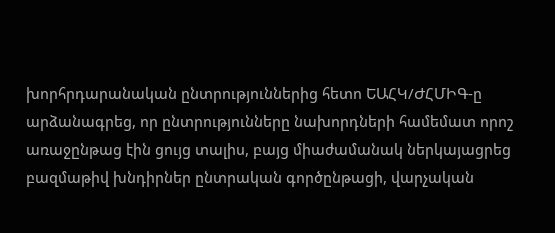խորհրդարանական ընտրություններից հետո ԵԱՀԿ/ԺՀՄԻԳ-ը արձանագրեց, որ ընտրությունները նախորդների համեմատ որոշ առաջընթաց էին ցույց տալիս, բայց միաժամանակ ներկայացրեց բազմաթիվ խնդիրներ ընտրական գործընթացի, վարչական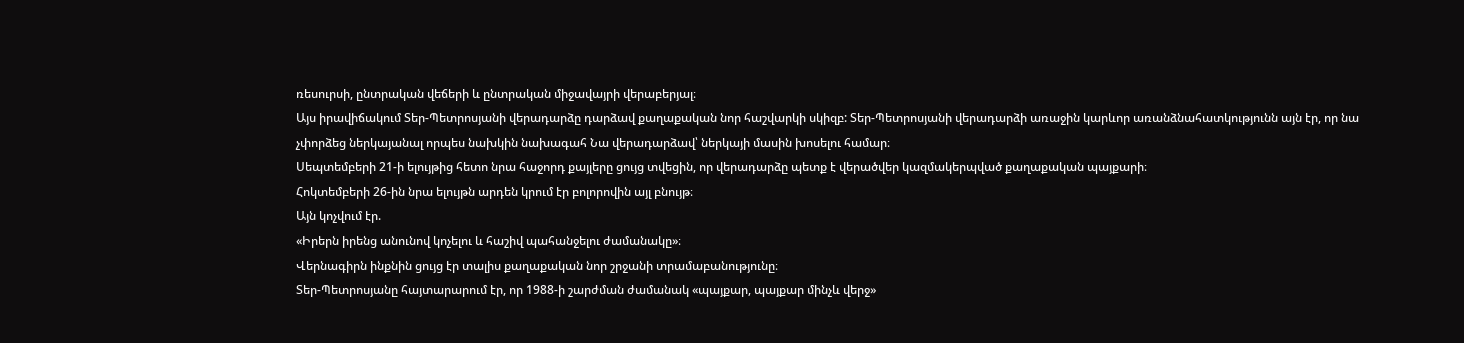ռեսուրսի, ընտրական վեճերի և ընտրական միջավայրի վերաբերյալ։
Այս իրավիճակում Տեր-Պետրոսյանի վերադարձը դարձավ քաղաքական նոր հաշվարկի սկիզբ: Տեր-Պետրոսյանի վերադարձի առաջին կարևոր առանձնահատկությունն այն էր, որ նա չփորձեց ներկայանալ որպես նախկին նախագահ Նա վերադարձավ՝ ներկայի մասին խոսելու համար։
Սեպտեմբերի 21-ի ելույթից հետո նրա հաջորդ քայլերը ցույց տվեցին, որ վերադարձը պետք է վերածվեր կազմակերպված քաղաքական պայքարի։
Հոկտեմբերի 26-ին նրա ելույթն արդեն կրում էր բոլորովին այլ բնույթ։
Այն կոչվում էր.
«Իրերն իրենց անունով կոչելու և հաշիվ պահանջելու ժամանակը»։
Վերնագիրն ինքնին ցույց էր տալիս քաղաքական նոր շրջանի տրամաբանությունը։
Տեր-Պետրոսյանը հայտարարում էր, որ 1988-ի շարժման ժամանակ «պայքար, պայքար մինչև վերջ»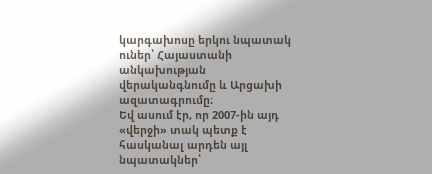կարգախոսը երկու նպատակ ուներ՝ Հայաստանի անկախության վերականգնումը և Արցախի ազատագրումը։
Եվ ասում էր, որ 2007-ին այդ «վերջի» տակ պետք է հասկանալ արդեն այլ նպատակներ՝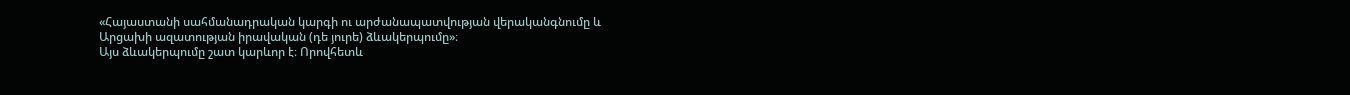«Հայաստանի սահմանադրական կարգի ու արժանապատվության վերականգնումը և Արցախի ազատության իրավական (դե յուրե) ձևակերպումը»։
Այս ձևակերպումը շատ կարևոր է։ Որովհետև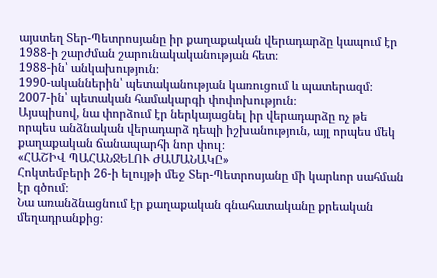այստեղ Տեր-Պետրոսյանը իր քաղաքական վերադարձը կապում էր 1988-ի շարժման շարունակականության հետ։
1988-ին՝ անկախություն։
1990-ականներին՝ պետականության կառուցում և պատերազմ։
2007-ին՝ պետական համակարգի փոփոխություն։
Այսպիսով, նա փորձում էր ներկայացնել իր վերադարձը ոչ թե որպես անձնական վերադարձ դեպի իշխանություն, այլ որպես մեկ քաղաքական ճանապարհի նոր փուլ։
«ՀԱՇԻՎ ՊԱՀԱՆՋԵԼՈՒ ԺԱՄԱՆԱԿԸ»
Հոկտեմբերի 26-ի ելույթի մեջ Տեր-Պետրոսյանը մի կարևոր սահման էր գծում։
Նա առանձնացնում էր քաղաքական գնահատականը քրեական մեղադրանքից։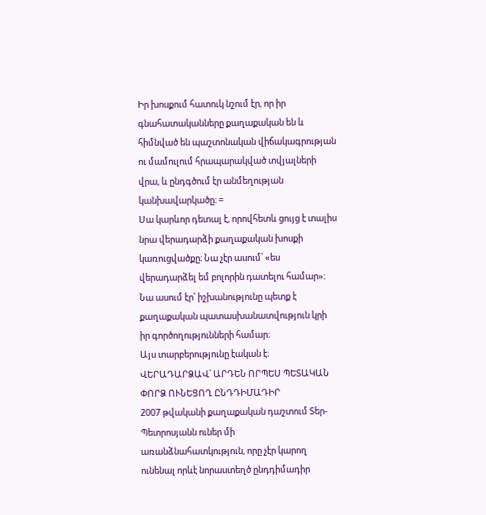Իր խոսքում հատուկ նշում էր, որ իր գնահատականները քաղաքական են և հիմնված են պաշտոնական վիճակագրության ու մամուլում հրապարակված տվյալների վրա, և ընդգծում էր անմեղության կանխավարկածը։ =
Սա կարևոր դետալ է, որովհետև ցույց է տալիս նրա վերադարձի քաղաքական խոսքի կառուցվածքը։ Նա չէր ասում՝ «ես վերադարձել եմ բոլորին դատելու համար»։
Նա ասում էր՝ իշխանությունը պետք է քաղաքական պատասխանատվություն կրի իր գործողությունների համար։
Այս տարբերությունը էական է։
ՎԵՐԱԴԱՐՁԱՎ՝ ԱՐԴԵՆ ՈՐՊԵՍ ՊԵՏԱԿԱՆ ՓՈՐՁ ՈՒՆԵՑՈՂ ԸՆԴԴԻՄԱԴԻՐ
2007 թվականի քաղաքական դաշտում Տեր-Պետրոսյանն ուներ մի առանձնահատկություն, որը չէր կարող ունենալ որևէ նորաստեղծ ընդդիմադիր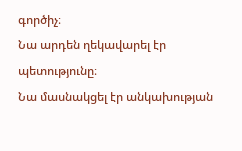գործիչ։
Նա արդեն ղեկավարել էր պետությունը։
Նա մասնակցել էր անկախության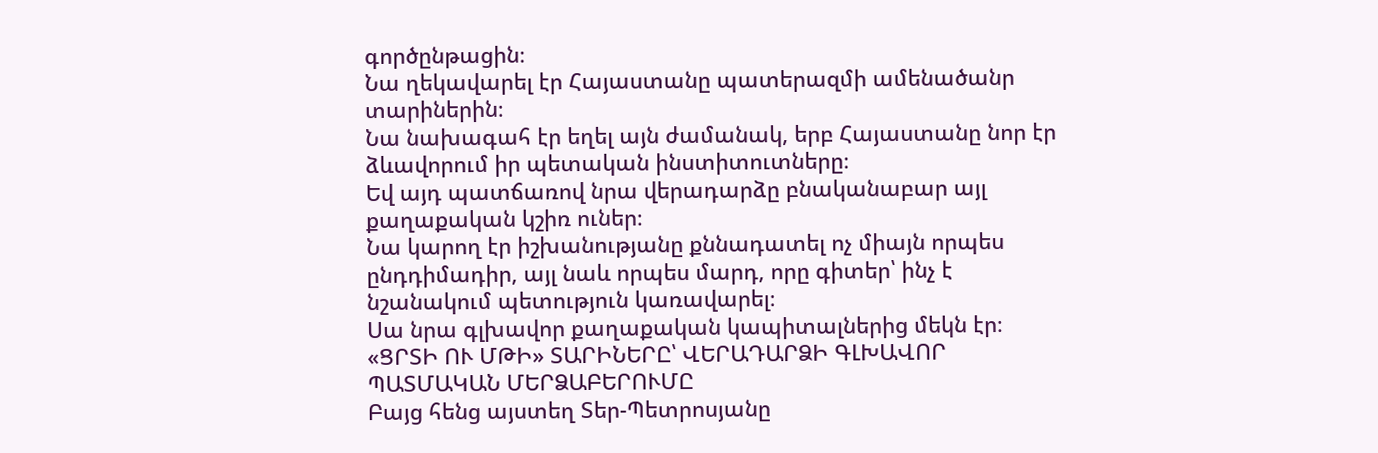գործընթացին։
Նա ղեկավարել էր Հայաստանը պատերազմի ամենածանր տարիներին։
Նա նախագահ էր եղել այն ժամանակ, երբ Հայաստանը նոր էր ձևավորում իր պետական ինստիտուտները։
Եվ այդ պատճառով նրա վերադարձը բնականաբար այլ քաղաքական կշիռ ուներ։
Նա կարող էր իշխանությանը քննադատել ոչ միայն որպես ընդդիմադիր, այլ նաև որպես մարդ, որը գիտեր՝ ինչ է նշանակում պետություն կառավարել։
Սա նրա գլխավոր քաղաքական կապիտալներից մեկն էր։
«ՑՐՏԻ ՈՒ ՄԹԻ» ՏԱՐԻՆԵՐԸ՝ ՎԵՐԱԴԱՐՁԻ ԳԼԽԱՎՈՐ ՊԱՏՄԱԿԱՆ ՄԵՐՁԱԲԵՐՈՒՄԸ
Բայց հենց այստեղ Տեր-Պետրոսյանը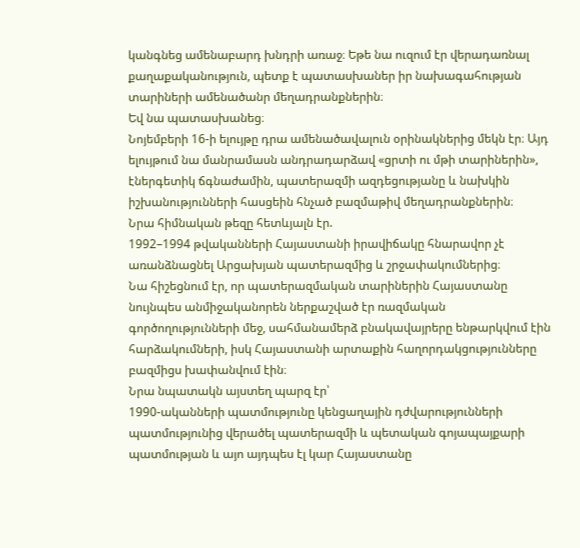կանգնեց ամենաբարդ խնդրի առաջ։ Եթե նա ուզում էր վերադառնալ քաղաքականություն, պետք է պատասխաներ իր նախագահության տարիների ամենածանր մեղադրանքներին։
Եվ նա պատասխանեց։
Նոյեմբերի 16-ի ելույթը դրա ամենածավալուն օրինակներից մեկն էր։ Այդ ելույթում նա մանրամասն անդրադարձավ «ցրտի ու մթի տարիներին», էներգետիկ ճգնաժամին, պատերազմի ազդեցությանը և նախկին իշխանությունների հասցեին հնչած բազմաթիվ մեղադրանքներին։
Նրա հիմնական թեզը հետևյալն էր.
1992–1994 թվականների Հայաստանի իրավիճակը հնարավոր չէ առանձնացնել Արցախյան պատերազմից և շրջափակումներից։
Նա հիշեցնում էր, որ պատերազմական տարիներին Հայաստանը նույնպես անմիջականորեն ներքաշված էր ռազմական գործողությունների մեջ, սահմանամերձ բնակավայրերը ենթարկվում էին հարձակումների, իսկ Հայաստանի արտաքին հաղորդակցությունները բազմիցս խափանվում էին։
Նրա նպատակն այստեղ պարզ էր՝
1990-ականների պատմությունը կենցաղային դժվարությունների պատմությունից վերածել պատերազմի և պետական գոյապայքարի պատմության և այո այդպես էլ կար Հայաստանը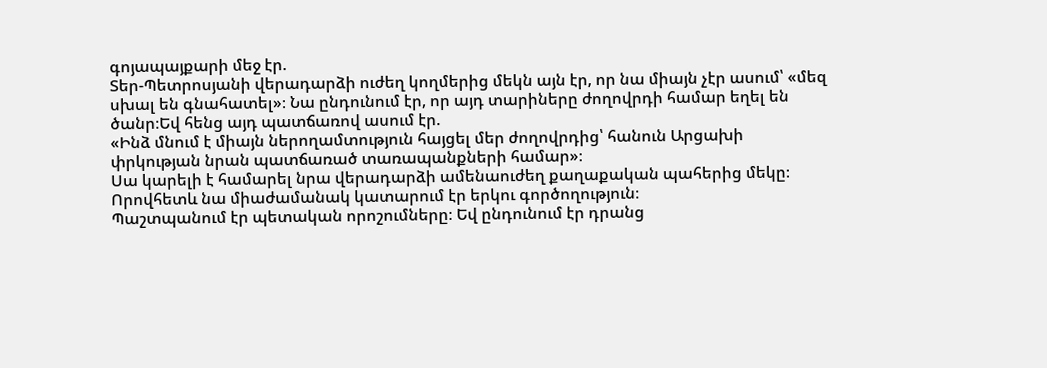գոյապայքարի մեջ էր.
Տեր-Պետրոսյանի վերադարձի ուժեղ կողմերից մեկն այն էր, որ նա միայն չէր ասում՝ «մեզ սխալ են գնահատել»։ Նա ընդունում էր, որ այդ տարիները ժողովրդի համար եղել են ծանր։Եվ հենց այդ պատճառով ասում էր.
«Ինձ մնում է միայն ներողամտություն հայցել մեր ժողովրդից՝ հանուն Արցախի փրկության նրան պատճառած տառապանքների համար»։
Սա կարելի է համարել նրա վերադարձի ամենաուժեղ քաղաքական պահերից մեկը։ Որովհետև նա միաժամանակ կատարում էր երկու գործողություն։
Պաշտպանում էր պետական որոշումները։ Եվ ընդունում էր դրանց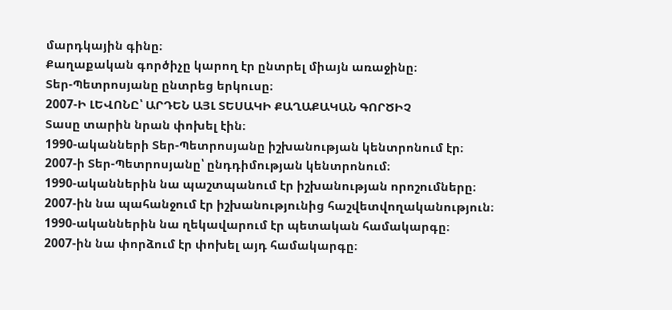մարդկային գինը։
Քաղաքական գործիչը կարող էր ընտրել միայն առաջինը։
Տեր-Պետրոսյանը ընտրեց երկուսը։
2007-Ի ԼԵՎՈՆԸ՝ ԱՐԴԵՆ ԱՅԼ ՏԵՍԱԿԻ ՔԱՂԱՔԱԿԱՆ ԳՈՐԾԻՉ
Տասը տարին նրան փոխել էին։
1990-ականների Տեր-Պետրոսյանը իշխանության կենտրոնում էր։
2007-ի Տեր-Պետրոսյանը՝ ընդդիմության կենտրոնում։
1990-ականներին նա պաշտպանում էր իշխանության որոշումները։
2007-ին նա պահանջում էր իշխանությունից հաշվետվողականություն։
1990-ականներին նա ղեկավարում էր պետական համակարգը։
2007-ին նա փորձում էր փոխել այդ համակարգը։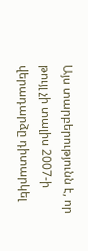Այս տարբերությունն է, որ թույլ չի տալիս 2007-ի վերադարձը դիտարկել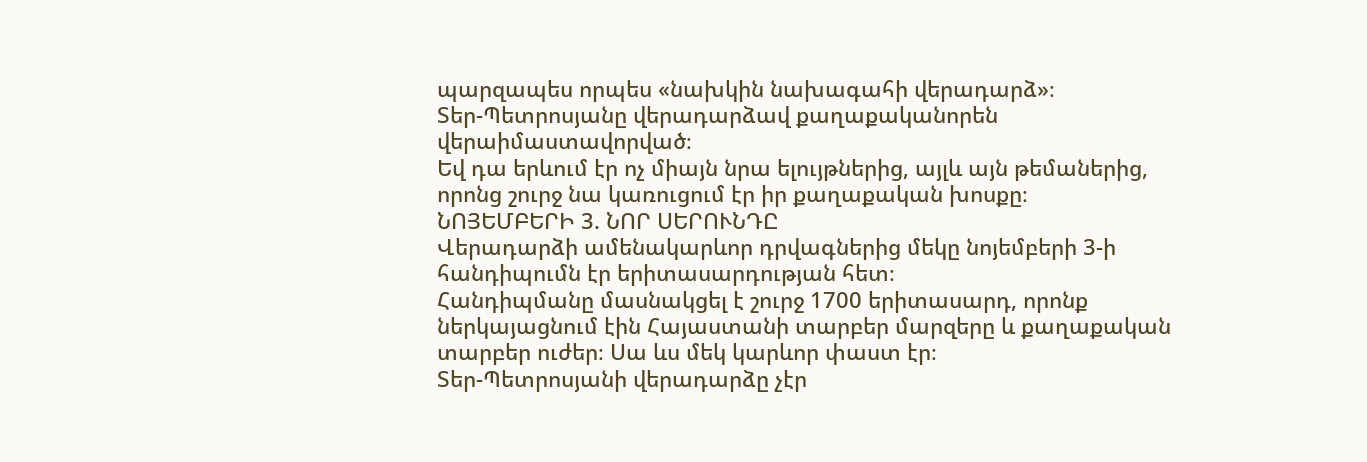պարզապես որպես «նախկին նախագահի վերադարձ»։
Տեր-Պետրոսյանը վերադարձավ քաղաքականորեն վերաիմաստավորված։
Եվ դա երևում էր ոչ միայն նրա ելույթներից, այլև այն թեմաներից, որոնց շուրջ նա կառուցում էր իր քաղաքական խոսքը։
ՆՈՅԵՄԲԵՐԻ 3. ՆՈՐ ՍԵՐՈՒՆԴԸ
Վերադարձի ամենակարևոր դրվագներից մեկը նոյեմբերի 3-ի հանդիպումն էր երիտասարդության հետ։
Հանդիպմանը մասնակցել է շուրջ 1700 երիտասարդ, որոնք ներկայացնում էին Հայաստանի տարբեր մարզերը և քաղաքական տարբեր ուժեր։ Սա ևս մեկ կարևոր փաստ էր։
Տեր-Պետրոսյանի վերադարձը չէր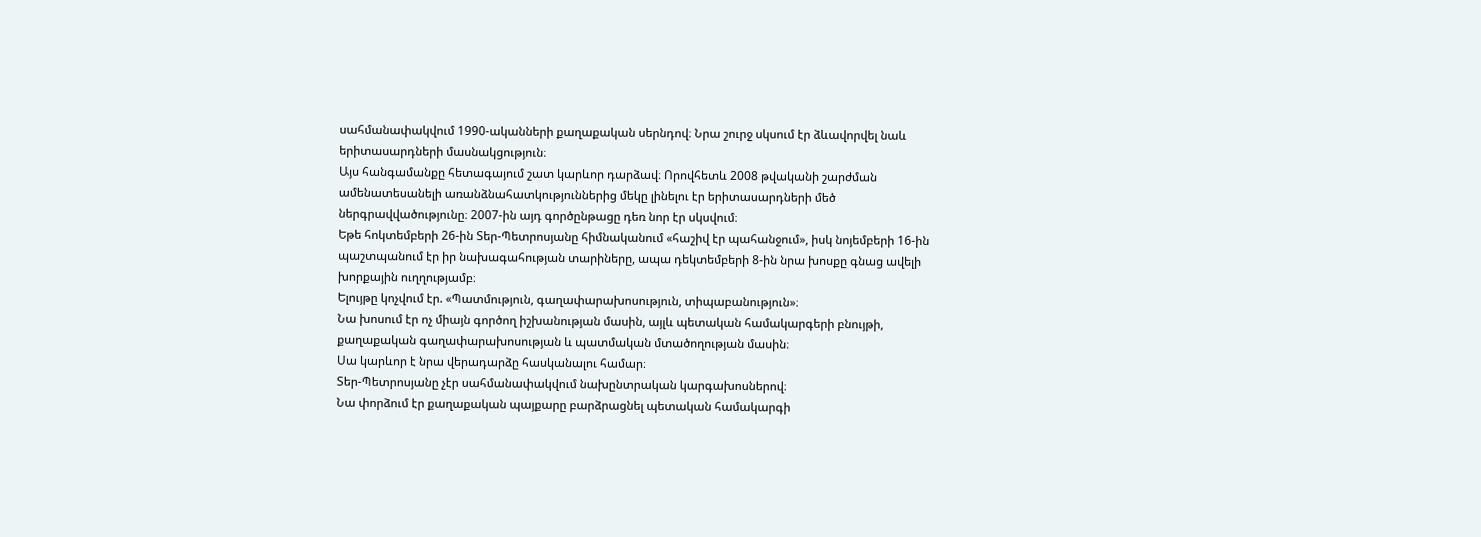սահմանափակվում 1990-ականների քաղաքական սերնդով։ Նրա շուրջ սկսում էր ձևավորվել նաև երիտասարդների մասնակցություն։
Այս հանգամանքը հետագայում շատ կարևոր դարձավ։ Որովհետև 2008 թվականի շարժման ամենատեսանելի առանձնահատկություններից մեկը լինելու էր երիտասարդների մեծ ներգրավվածությունը։ 2007-ին այդ գործընթացը դեռ նոր էր սկսվում։
Եթե հոկտեմբերի 26-ին Տեր-Պետրոսյանը հիմնականում «հաշիվ էր պահանջում», իսկ նոյեմբերի 16-ին պաշտպանում էր իր նախագահության տարիները, ապա դեկտեմբերի 8-ին նրա խոսքը գնաց ավելի խորքային ուղղությամբ։
Ելույթը կոչվում էր. «Պատմություն, գաղափարախոսություն, տիպաբանություն»։
Նա խոսում էր ոչ միայն գործող իշխանության մասին, այլև պետական համակարգերի բնույթի, քաղաքական գաղափարախոսության և պատմական մտածողության մասին։
Սա կարևոր է նրա վերադարձը հասկանալու համար։
Տեր-Պետրոսյանը չէր սահմանափակվում նախընտրական կարգախոսներով։
Նա փորձում էր քաղաքական պայքարը բարձրացնել պետական համակարգի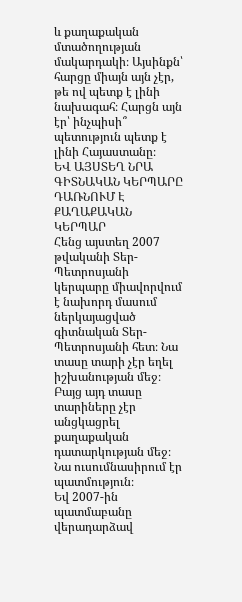և քաղաքական մտածողության մակարդակի։ Այսինքն՝ հարցը միայն այն չէր, թե ով պետք է լինի նախագահ։ Հարցն այն էր՝ ինչպիսի՞ պետություն պետք է լինի Հայաստանը։
ԵՎ ԱՅՍՏԵՂ ՆՐԱ ԳԻՏՆԱԿԱՆ ԿԵՐՊԱՐԸ ԴԱՌՆՈՒՄ Է ՔԱՂԱՔԱԿԱՆ ԿԵՐՊԱՐ
Հենց այստեղ 2007 թվականի Տեր-Պետրոսյանի կերպարը միավորվում է նախորդ մասում ներկայացված գիտնական Տեր-Պետրոսյանի հետ։ Նա տասը տարի չէր եղել իշխանության մեջ։ Բայց այդ տասը տարիները չէր անցկացրել քաղաքական դատարկության մեջ։ Նա ուսումնասիրում էր պատմություն։
Եվ 2007-ին պատմաբանը վերադարձավ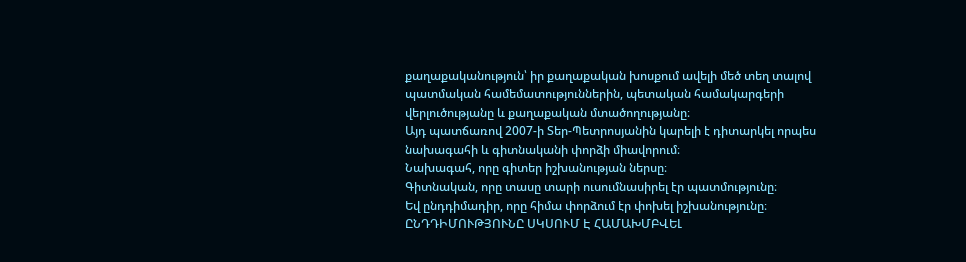քաղաքականություն՝ իր քաղաքական խոսքում ավելի մեծ տեղ տալով պատմական համեմատություններին, պետական համակարգերի վերլուծությանը և քաղաքական մտածողությանը։
Այդ պատճառով 2007-ի Տեր-Պետրոսյանին կարելի է դիտարկել որպես նախագահի և գիտնականի փորձի միավորում։
Նախագահ, որը գիտեր իշխանության ներսը։
Գիտնական, որը տասը տարի ուսումնասիրել էր պատմությունը։
Եվ ընդդիմադիր, որը հիմա փորձում էր փոխել իշխանությունը։
ԸՆԴԴԻՄՈՒԹՅՈՒՆԸ ՍԿՍՈՒՄ Է ՀԱՄԱԽՄԲՎԵԼ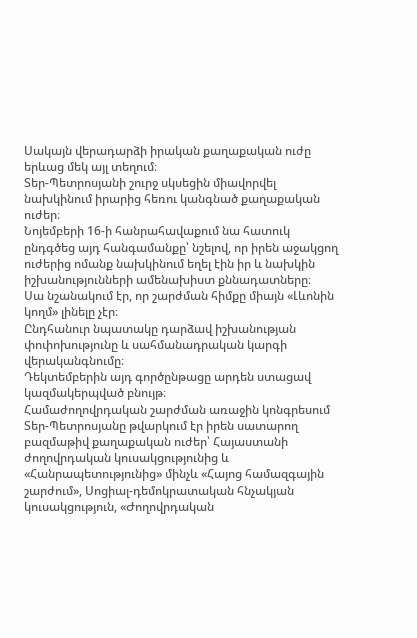Սակայն վերադարձի իրական քաղաքական ուժը երևաց մեկ այլ տեղում։
Տեր-Պետրոսյանի շուրջ սկսեցին միավորվել նախկինում իրարից հեռու կանգնած քաղաքական ուժեր։
Նոյեմբերի 16-ի հանրահավաքում նա հատուկ ընդգծեց այդ հանգամանքը՝ նշելով, որ իրեն աջակցող ուժերից ոմանք նախկինում եղել էին իր և նախկին իշխանությունների ամենախիստ քննադատները։
Սա նշանակում էր, որ շարժման հիմքը միայն «Լևոնին կողմ» լինելը չէր։
Ընդհանուր նպատակը դարձավ իշխանության փոփոխությունը և սահմանադրական կարգի վերականգնումը։
Դեկտեմբերին այդ գործընթացը արդեն ստացավ կազմակերպված բնույթ։
Համաժողովրդական շարժման առաջին կոնգրեսում Տեր-Պետրոսյանը թվարկում էր իրեն սատարող բազմաթիվ քաղաքական ուժեր՝ Հայաստանի ժողովրդական կուսակցությունից և «Հանրապետությունից» մինչև «Հայոց համազգային շարժում», Սոցիալ-դեմոկրատական հնչակյան կուսակցություն, «Ժողովրդական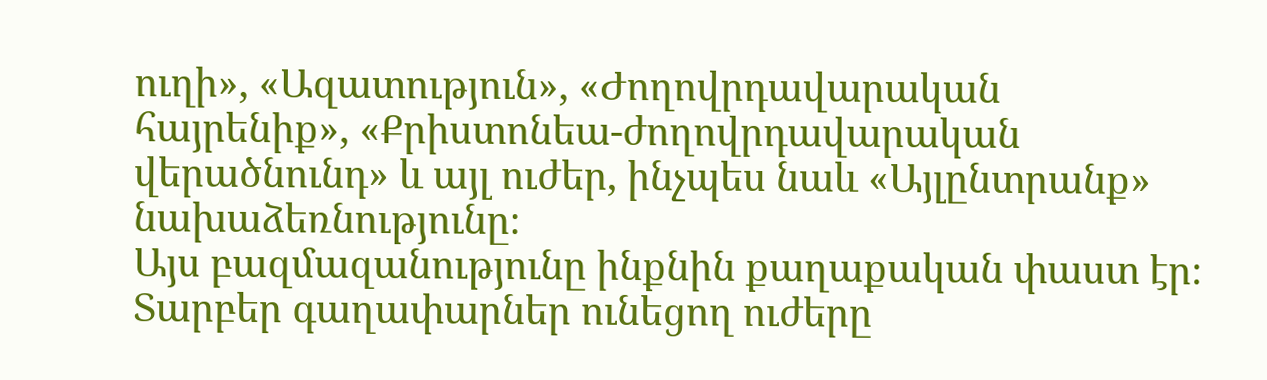ուղի», «Ազատություն», «Ժողովրդավարական հայրենիք», «Քրիստոնեա-ժողովրդավարական վերածնունդ» և այլ ուժեր, ինչպես նաև «Այլընտրանք» նախաձեռնությունը։
Այս բազմազանությունը ինքնին քաղաքական փաստ էր։ Տարբեր գաղափարներ ունեցող ուժերը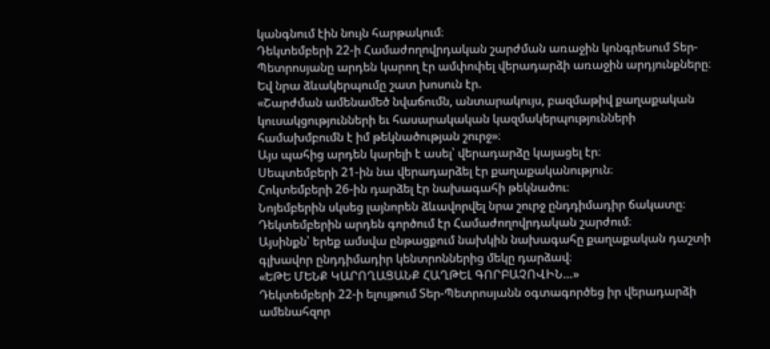կանգնում էին նույն հարթակում։
Դեկտեմբերի 22-ի Համաժողովրդական շարժման առաջին կոնգրեսում Տեր-Պետրոսյանը արդեն կարող էր ամփոփել վերադարձի առաջին արդյունքները։
Եվ նրա ձևակերպումը շատ խոսուն էր.
«Շարժման ամենամեծ նվաճումն, անտարակույս, բազմաթիվ քաղաքական կուսակցությունների եւ հասարակական կազմակերպությունների համախմբումն է իմ թեկնածության շուրջ»։
Այս պահից արդեն կարելի է ասել՝ վերադարձը կայացել էր։
Սեպտեմբերի 21-ին նա վերադարձել էր քաղաքականություն։
Հոկտեմբերի 26-ին դարձել էր նախագահի թեկնածու։
Նոյեմբերին սկսեց լայնորեն ձևավորվել նրա շուրջ ընդդիմադիր ճակատը։
Դեկտեմբերին արդեն գործում էր Համաժողովրդական շարժում։
Այսինքն՝ երեք ամսվա ընթացքում նախկին նախագահը քաղաքական դաշտի գլխավոր ընդդիմադիր կենտրոններից մեկը դարձավ։
«ԵԹԵ ՄԵՆՔ ԿԱՐՈՂԱՑԱՆՔ ՀԱՂԹԵԼ ԳՈՐԲԱՉՈՎԻՆ…»
Դեկտեմբերի 22-ի ելույթում Տեր-Պետրոսյանն օգտագործեց իր վերադարձի ամենահզոր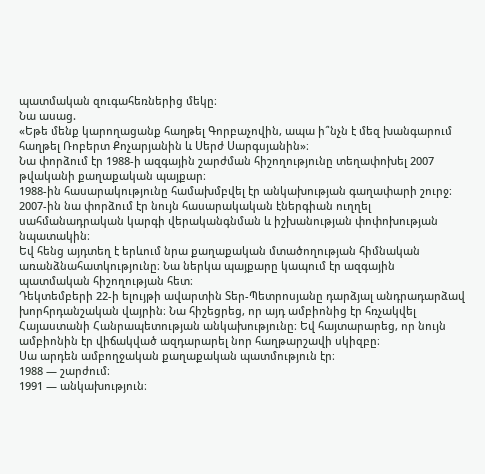պատմական զուգահեռներից մեկը։
Նա ասաց.
«Եթե մենք կարողացանք հաղթել Գորբաչովին, ապա ի՞նչն է մեզ խանգարում հաղթել Ռոբերտ Քոչարյանին և Սերժ Սարգսյանին»։
Նա փորձում էր 1988-ի ազգային շարժման հիշողությունը տեղափոխել 2007 թվականի քաղաքական պայքար։
1988-ին հասարակությունը համախմբվել էր անկախության գաղափարի շուրջ։
2007-ին նա փորձում էր նույն հասարակական էներգիան ուղղել սահմանադրական կարգի վերականգնման և իշխանության փոփոխության նպատակին։
Եվ հենց այդտեղ է երևում նրա քաղաքական մտածողության հիմնական առանձնահատկությունը։ Նա ներկա պայքարը կապում էր ազգային պատմական հիշողության հետ։
Դեկտեմբերի 22-ի ելույթի ավարտին Տեր-Պետրոսյանը դարձյալ անդրադարձավ խորհրդանշական վայրին։ Նա հիշեցրեց, որ այդ ամբիոնից էր հռչակվել Հայաստանի Հանրապետության անկախությունը։ Եվ հայտարարեց, որ նույն ամբիոնին էր վիճակված ազդարարել նոր հաղթարշավի սկիզբը։
Սա արդեն ամբողջական քաղաքական պատմություն էր։
1988 — շարժում։
1991 — անկախություն։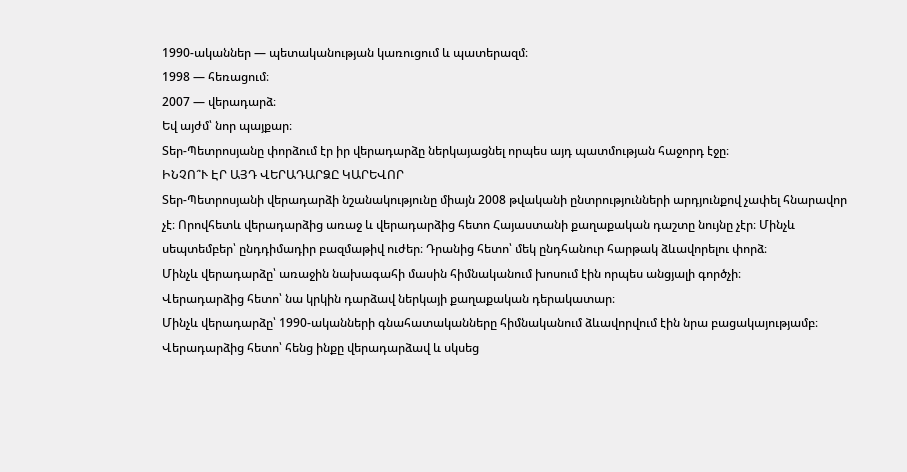1990-ականներ — պետականության կառուցում և պատերազմ։
1998 — հեռացում։
2007 — վերադարձ։
Եվ այժմ՝ նոր պայքար։
Տեր-Պետրոսյանը փորձում էր իր վերադարձը ներկայացնել որպես այդ պատմության հաջորդ էջը։
ԻՆՉՈ՞Ւ ԷՐ ԱՅԴ ՎԵՐԱԴԱՐՁԸ ԿԱՐԵՎՈՐ
Տեր-Պետրոսյանի վերադարձի նշանակությունը միայն 2008 թվականի ընտրությունների արդյունքով չափել հնարավոր չէ։ Որովհետև վերադարձից առաջ և վերադարձից հետո Հայաստանի քաղաքական դաշտը նույնը չէր։ Մինչև սեպտեմբեր՝ ընդդիմադիր բազմաթիվ ուժեր։ Դրանից հետո՝ մեկ ընդհանուր հարթակ ձևավորելու փորձ։
Մինչև վերադարձը՝ առաջին նախագահի մասին հիմնականում խոսում էին որպես անցյալի գործչի։
Վերադարձից հետո՝ նա կրկին դարձավ ներկայի քաղաքական դերակատար։
Մինչև վերադարձը՝ 1990-ականների գնահատականները հիմնականում ձևավորվում էին նրա բացակայությամբ։
Վերադարձից հետո՝ հենց ինքը վերադարձավ և սկսեց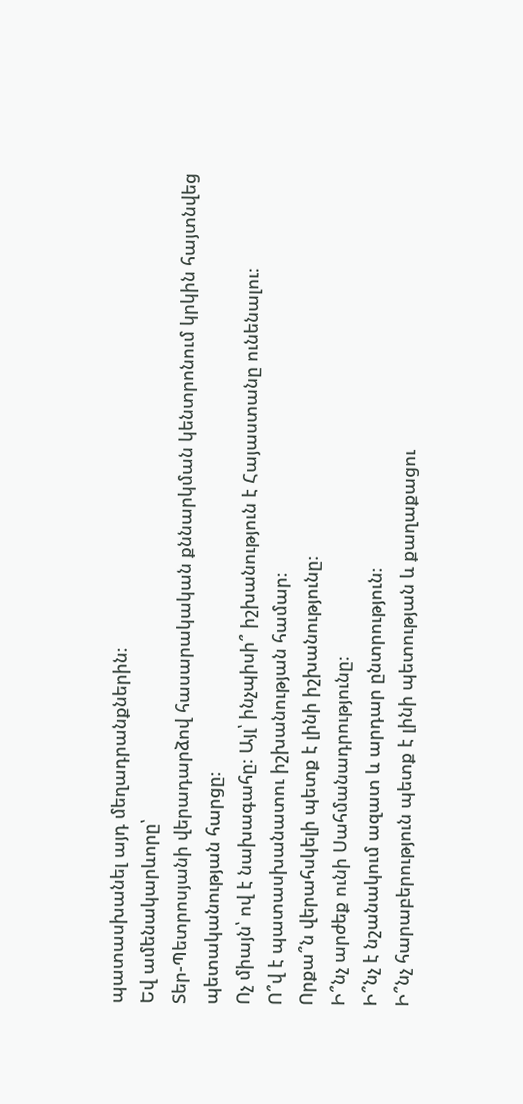պատասխանել այդ մեղադրանքներին։
Եվ ամենակարևորը՝
Տեր-Պետրոսյանի վերադարձով հասարակական քննարկման կենտրոնում կրկին հայտնվեց պետականության հարցը։
Ոչ միայն՝ ով է նախագահը։ Այլ՝ ինչպիսի՞ իշխանություն է Հայաստանը ունենալու։
Ո՞վ է պատասխանատու իշխանության համար։
Որքա՞ն վերահսկելի պետք է լինի իշխանությունը։
Ի՞նչ արժեք ունի Սահմանադրությունը։
Ի՞նչ է նշանակում ազատ և արդար ընտրություն։
Ի՞նչ հարաբերություն պետք է լինի պետության և քաղաքացու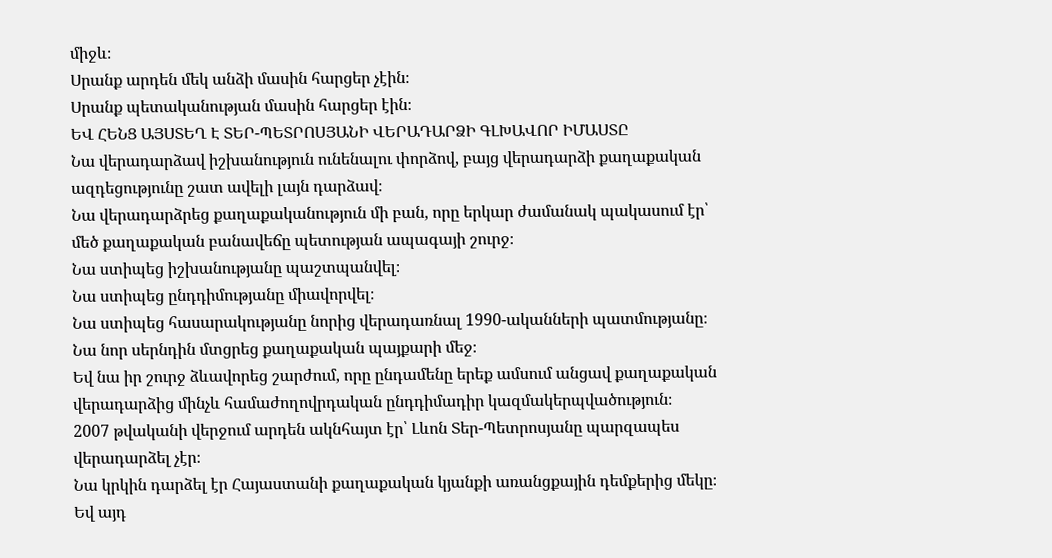միջև։
Սրանք արդեն մեկ անձի մասին հարցեր չէին։
Սրանք պետականության մասին հարցեր էին։
ԵՎ ՀԵՆՑ ԱՅՍՏԵՂ Է ՏԵՐ-ՊԵՏՐՈՍՅԱՆԻ ՎԵՐԱԴԱՐՁԻ ԳԼԽԱՎՈՐ ԻՄԱՍՏԸ
Նա վերադարձավ իշխանություն ունենալու փորձով, բայց վերադարձի քաղաքական ազդեցությունը շատ ավելի լայն դարձավ։
Նա վերադարձրեց քաղաքականություն մի բան, որը երկար ժամանակ պակասում էր՝ մեծ քաղաքական բանավեճը պետության ապագայի շուրջ։
Նա ստիպեց իշխանությանը պաշտպանվել։
Նա ստիպեց ընդդիմությանը միավորվել։
Նա ստիպեց հասարակությանը նորից վերադառնալ 1990-ականների պատմությանը։
Նա նոր սերնդին մտցրեց քաղաքական պայքարի մեջ։
Եվ նա իր շուրջ ձևավորեց շարժում, որը ընդամենը երեք ամսում անցավ քաղաքական վերադարձից մինչև համաժողովրդական ընդդիմադիր կազմակերպվածություն։
2007 թվականի վերջում արդեն ակնհայտ էր՝ Լևոն Տեր-Պետրոսյանը պարզապես վերադարձել չէր։
Նա կրկին դարձել էր Հայաստանի քաղաքական կյանքի առանցքային դեմքերից մեկը։
Եվ այդ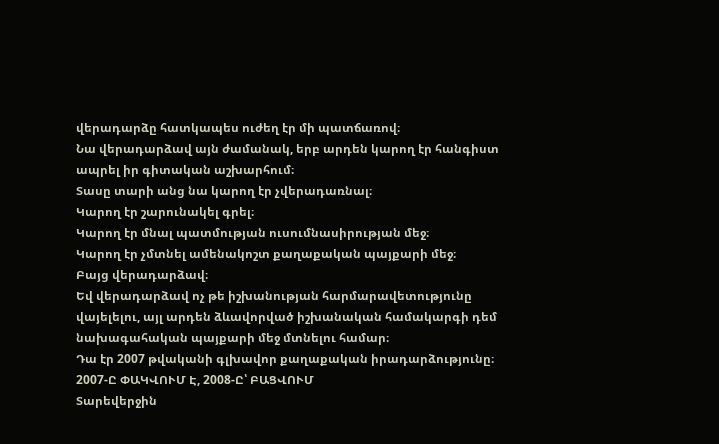վերադարձը հատկապես ուժեղ էր մի պատճառով։
Նա վերադարձավ այն ժամանակ, երբ արդեն կարող էր հանգիստ ապրել իր գիտական աշխարհում։
Տասը տարի անց նա կարող էր չվերադառնալ։
Կարող էր շարունակել գրել։
Կարող էր մնալ պատմության ուսումնասիրության մեջ։
Կարող էր չմտնել ամենակոշտ քաղաքական պայքարի մեջ։
Բայց վերադարձավ։
Եվ վերադարձավ ոչ թե իշխանության հարմարավետությունը վայելելու, այլ արդեն ձևավորված իշխանական համակարգի դեմ նախագահական պայքարի մեջ մտնելու համար։
Դա էր 2007 թվականի գլխավոր քաղաքական իրադարձությունը։
2007-Ը ՓԱԿՎՈՒՄ Է, 2008-Ը՝ ԲԱՑՎՈՒՄ
Տարեվերջին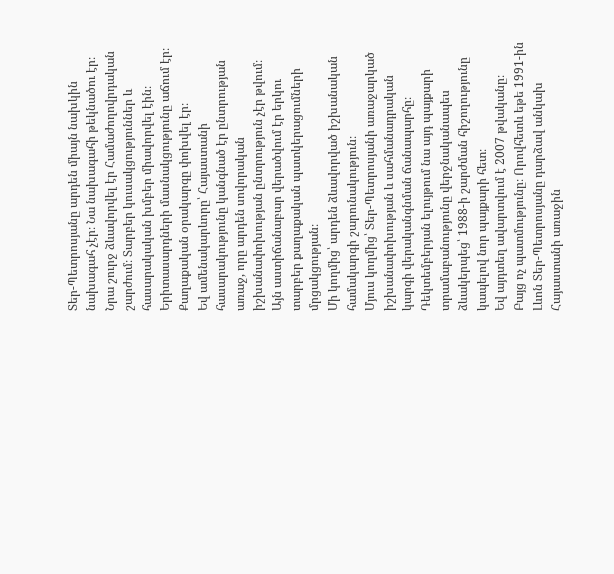Տեր-Պետրոսյանը արդեն միայն նախկին նախագահ չէր։ Նա նախագահի թեկնածու էր։ Նրա շուրջ ձևավորվել էր Համաժողովրդական շարժում։ Տարբեր կուսակցություններ և հասարակական խմբեր միավորվել էին։ Երիտասարդների մասնակցությունը աճում էր։ Քաղաքական օրակարգը փոխվել էր։
Եվ ամենակարևորը՝ Հայաստանի հասարակությունը կանգնած էր ընտրության առաջ, որը արդեն սովորական իշխանափոխության ընտրություն չէր թվում։
Այն աստիճանաբար վերածվում էր երկու տարբեր քաղաքական պատկերացումների մրցակցության։
Մի կողմից՝ արդեն ձևավորված իշխանական համակարգի շարունակություն։
Մյուս կողմից՝ Տեր-Պետրոսյանի առաջարկած իշխանափոխության և սահմանադրական կարգի վերականգնման ճանապարհը։
Դեկտեմբերյան ելույթում նա այդ պայքարի տրամաբանությունը վերջնականապես ձևակերպեց՝ 1988-ի շարժման հիշողությունը կապելով նոր պայքարի հետ։
Եվ այդտեղ ավարտվում է 2007 թվականը։
Բայց ոչ պատմությունը։ Որովհետև եթե 1991-ին Լևոն Տեր-Պետրոսյանը դարձավ անկախ Հայաստանի առաջին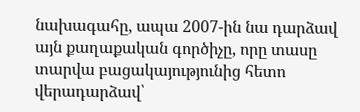նախագահը, ապա 2007-ին նա դարձավ այն քաղաքական գործիչը, որը տասը տարվա բացակայությունից հետո վերադարձավ՝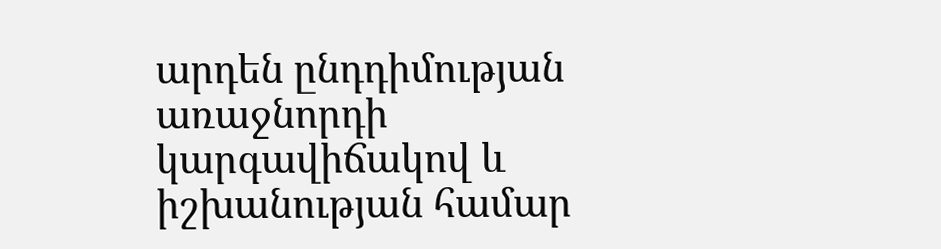արդեն ընդդիմության առաջնորդի կարգավիճակով և իշխանության համար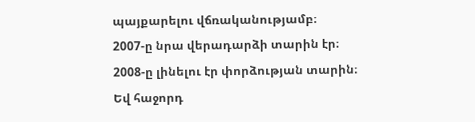պայքարելու վճռականությամբ։
2007-ը նրա վերադարձի տարին էր։
2008-ը լինելու էր փորձության տարին։
Եվ հաջորդ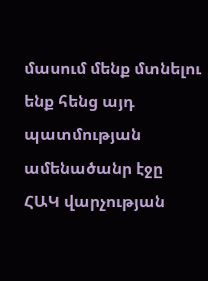մասում մենք մտնելու ենք հենց այդ պատմության ամենածանր էջը
ՀԱԿ վարչության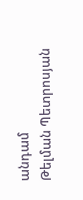անդամ
Թելման Պետրոսյան